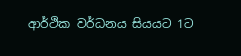ආර්ථික වර්ධනය සියයට 1ට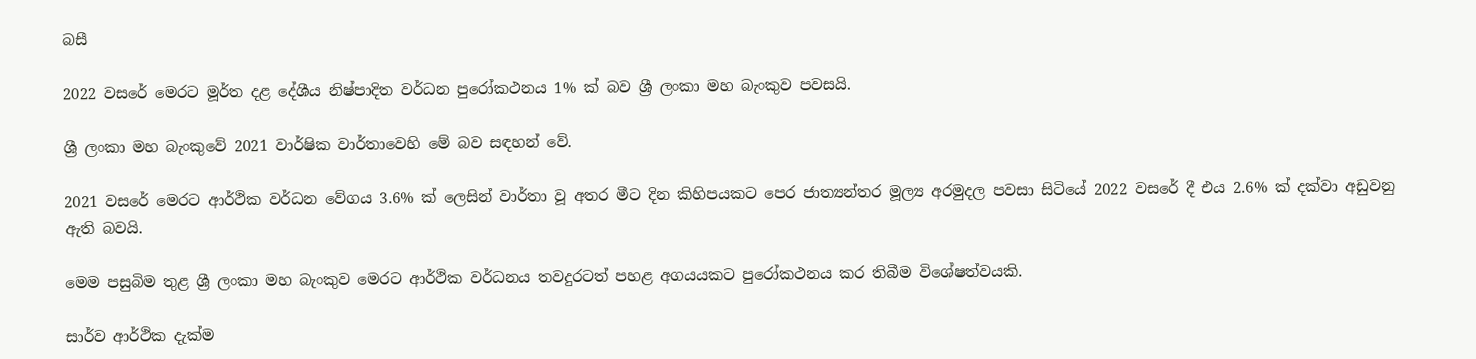බසී

2022 වසරේ මෙරට මූර්ත දළ දේශීය නිෂ්පාදිත වර්ධන පුරෝකථනය 1% ක් බව ශ්‍රී ලංකා මහ බැංකුව පවසයි.

ශ්‍රී ලංකා මහ බැංකුවේ 2021 වාර්ෂික වාර්තාවෙහි මේ බව සඳහන් වේ.

2021 වසරේ මෙරට ආර්ථික වර්ධන වේගය 3.6% ක් ලෙසින් වාර්තා වූ අතර මීට දින කිහිපයකට පෙර ජාත්‍යන්තර මූල්‍ය අරමුදල පවසා සිටියේ 2022 වසරේ දී එය 2.6% ක් දක්වා අඩුවනු ඇති බවයි.

මෙම පසුබිම තුළ ශ්‍රී ලංකා මහ බැංකුව මෙරට ආර්ථික වර්ධනය තවදුරටත් පහළ අගයයකට පුරෝකථනය කර තිබීම විශේෂත්වයකි.

සාර්ව ආර්ථික දැක්ම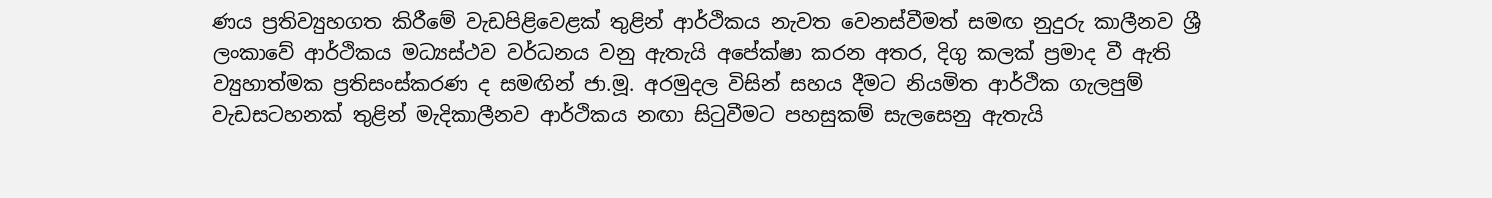ණය ප්‍රතිව්‍යුහගත කිරීමේ වැඩපිළිවෙළක් තුළින් ආර්ථිකය නැවත වෙනස්වීමත් සමඟ නුදුරු කාලීනව ශ්‍රී ලංකාවේ ආර්ථිකය මධ්‍යස්ථව වර්ධනය වනු ඇතැයි අපේක්ෂා කරන අතර, දිගු කලක් ප්‍රමාද වී ඇති ව්‍යුහාත්මක ප්‍රතිසංස්කරණ ද සමඟින් ජා.මූ. අරමුදල විසින් සහය දීමට නියමිත ආර්ථික ගැලපුම් වැඩසටහනක් තුළින් මැදිකාලීනව ආර්ථිකය නඟා සිටුවීමට පහසුකම් සැලසෙනු ඇතැයි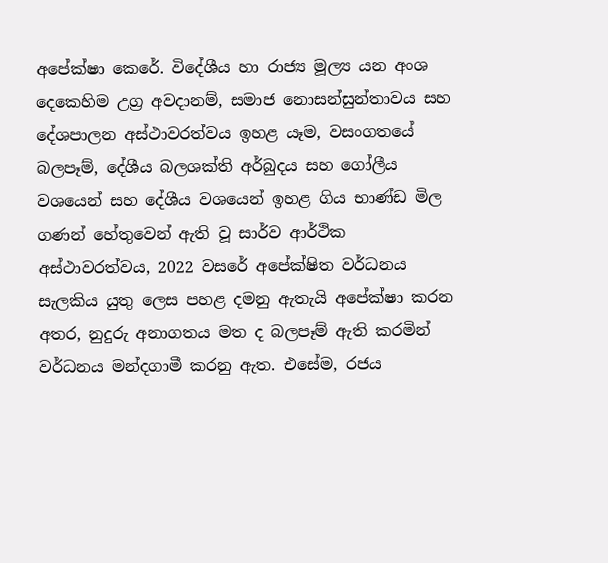අපේක්ෂා කෙරේ. විදේශීය හා රාජ්‍ය මූල්‍ය යන අංශ දෙකෙහිම උග්‍ර අවදානම්, සමාජ නොසන්සුන්තාවය සහ දේශපාලන අස්ථාවරත්වය ඉහළ යෑම, වසංගතයේ බලපෑම්, දේශීය බලශක්ති අර්බුදය සහ ගෝලීය වශයෙන් සහ දේශීය වශයෙන් ඉහළ ගිය භාණ්ඩ මිල ගණන් හේතුවෙන් ඇති වූ සාර්ව ආර්ථික අස්ථාවරත්වය, 2022 වසරේ අපේක්ෂිත වර්ධනය සැලකිය යුතු ලෙස පහළ දමනු ඇතැයි අපේක්ෂා කරන අතර, නුදුරු අනාගතය මත ද බලපෑම් ඇති කරමින් වර්ධනය මන්දගාමී කරනු ඇත. එසේම, රජය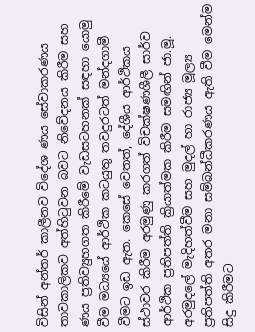විසින් අන්තර් කාලීනව විදේශ ණය සේවාකරණය තාවකාලිකව අත්හිටුවන බවට නිවේදනය කිරීම සහ ණය ප්‍රතිව්‍යුහගත කිරීමේ වැඩසටහනක් සඳහා යොමු වීම මධ්‍යයේ ආර්ථික කටයුතු තවදුරටත් මන්දගාමී වීමට ඉඩ ඇත. කෙසේ වෙතත්, දේශීය ආර්ථිකය ස්ථාවර කිරීම අරමුණු කරගත් විචක්ෂණශීලී සාර්ව ආර්ථික ප්‍රතිපත්ති ක්‍රියාත්මක කිරීම සමඟින් ජා.මූ. අරමුදලේ මැදිහත්වීම සහ මුදල් හා රාජ්‍ය මූල්‍ය ප්‍රතිපත්ති අතර මනා සම්බන්ධීකරණය ඇති වීම මෙන්ම සිදු කිරීමට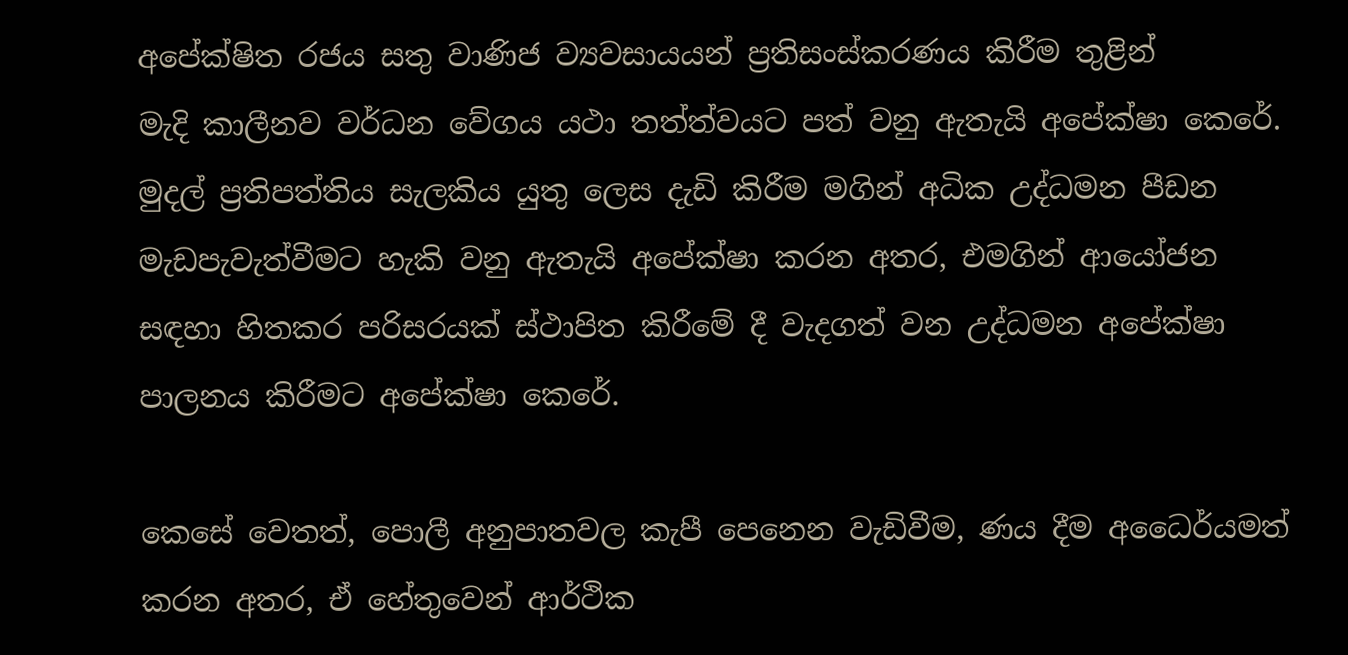අපේක්ෂිත රජය සතු වාණිජ ව්‍යවසායයන් ප්‍රතිසංස්කරණය කිරීම තුළින්
මැදි කාලීනව වර්ධන වේගය යථා තත්ත්වයට පත් වනු ඇතැයි අපේක්ෂා කෙරේ. මුදල් ප්‍රතිපත්තිය සැලකිය යුතු ලෙස දැඩි කිරීම මගින් අධික උද්ධමන පීඩන මැඩපැවැත්වීමට හැකි වනු ඇතැයි අපේක්ෂා කරන අතර, එමගින් ආයෝජන සඳහා හිතකර පරිසරයක් ස්ථාපිත කිරීමේ දී වැදගත් වන උද්ධමන අපේක්ෂා පාලනය කිරීමට අපේක්ෂා කෙරේ.

කෙසේ වෙතත්, පොලී අනුපාතවල කැපී පෙනෙන වැඩිවීම, ණය දීම අධෛර්යමත් කරන අතර, ඒ හේතුවෙන් ආර්ථික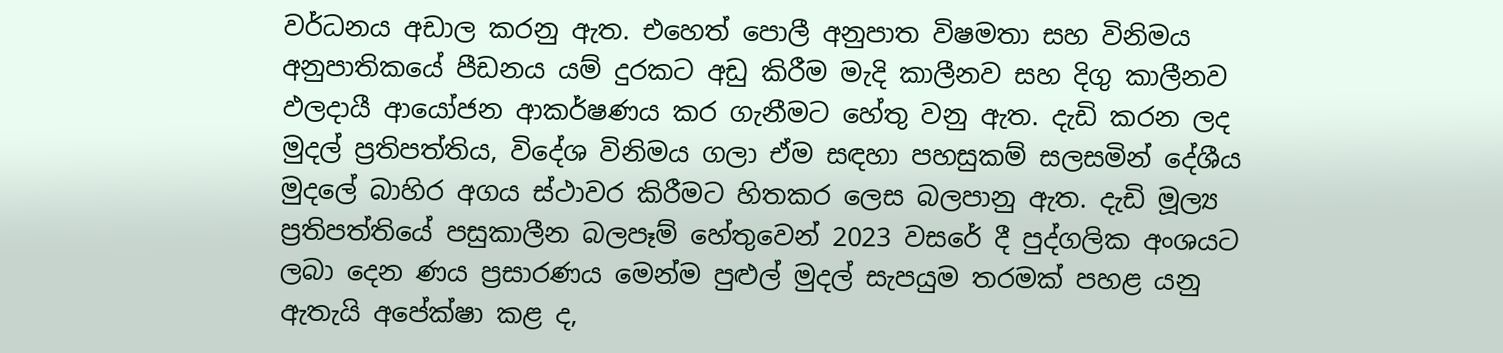වර්ධනය අඩාල කරනු ඇත. එහෙත් පොලී අනුපාත විෂමතා සහ විනිමය අනුපාතිකයේ පීඩනය යම් දුරකට අඩු කිරීම මැදි කාලීනව සහ දිගු කාලීනව ඵලදායී ආයෝජන ආකර්ෂණය කර ගැනීමට හේතු වනු ඇත. දැඩි කරන ලද මුදල් ප්‍රතිපත්තිය, විදේශ විනිමය ගලා ඒම සඳහා පහසුකම් සලසමින් දේශීය මුදලේ බාහිර අගය ස්ථාවර කිරීමට හිතකර ලෙස බලපානු ඇත. දැඩි මූල්‍ය ප්‍රතිපත්තියේ පසුකාලීන බලපෑම් හේතුවෙන් 2023 වසරේ දී පුද්ගලික අංශයට ලබා දෙන ණය ප්‍රසාරණය මෙන්ම පුළුල් මුදල් සැපයුම තරමක් පහළ යනු ඇතැයි අපේක්ෂා කළ ද,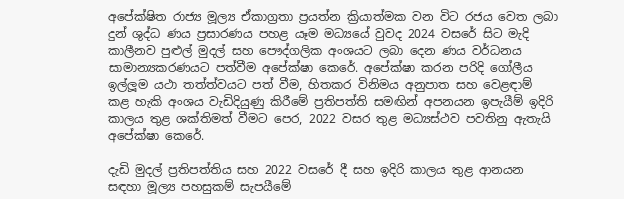අපේක්ෂිත රාජ්‍ය මූල්‍ය ඒකාග්‍රතා ප්‍රයත්න ක්‍රියාත්මක වන විට රජය වෙත ලබා දුන් ශුද්ධ ණය ප්‍රසාරණය පහළ යෑම මධ්‍යයේ වුවද 2024 වසරේ සිට මැදි කාලීනව පුළුල් මුදල් සහ පෞද්ගලික අංශයට ලබා දෙන ණය වර්ධනය සාමාන්‍යකරණයට පත්වීම අපේක්ෂා කෙරේ. අපේක්ෂා කරන පරිදි ගෝලීය ඉල්ලූම යථා තත්ත්වයට පත් වීම, හිතකර විනිමය අනුපාත සහ වෙළඳාම් කළ හැකි අංශය වැඩිදියුණු කිරීමේ ප්‍රතිපත්ති සමඟින් අපනයන ඉපැයීම් ඉදිරි කාලය තුළ ශක්තිමත් වීමට පෙර, 2022 වසර තුළ මධ්‍යස්ථව පවතිනු ඇතැයි අපේක්ෂා කෙරේ.

දැඩි මුදල් ප්‍රතිපත්තිය සහ 2022 වසරේ දී සහ ඉදිරි කාලය තුළ ආනයන සඳහා මූල්‍ය පහසුකම් සැපයීමේ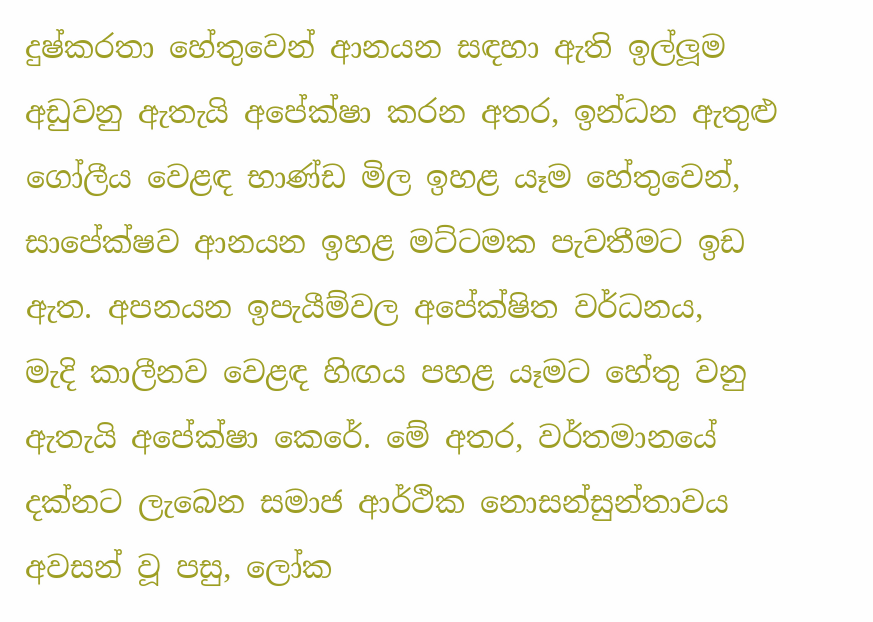දුෂ්කරතා හේතුවෙන් ආනයන සඳහා ඇති ඉල්ලූම අඩුවනු ඇතැයි අපේක්ෂා කරන අතර, ඉන්ධන ඇතුළු ගෝලීය වෙළඳ භාණ්ඩ මිල ඉහළ යෑම හේතුවෙන්, සාපේක්ෂව ආනයන ඉහළ මට්ටමක පැවතීමට ඉඩ ඇත. අපනයන ඉපැයීම්වල අපේක්ෂිත වර්ධනය,
මැදි කාලීනව වෙළඳ හිඟය පහළ යෑමට හේතු වනු ඇතැයි අපේක්ෂා කෙරේ. මේ අතර, වර්තමානයේ දක්නට ලැබෙන සමාජ ආර්ථික නොසන්සුන්තාවය අවසන් වූ පසු, ලෝක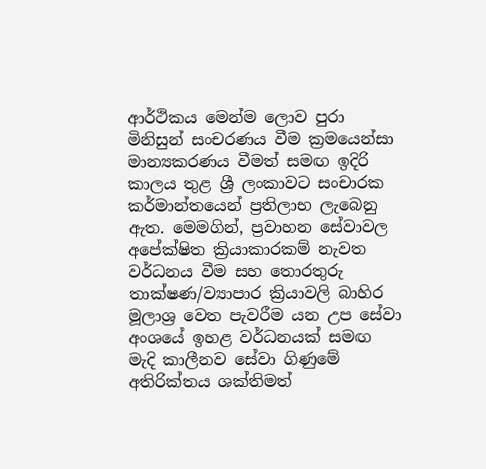ආර්ථිකය මෙන්ම ලොව පුරා මිනිසුන් සංචරණය වීම ක්‍රමයෙන්සා මාන්‍යකරණය වීමත් සමඟ ඉදිරි කාලය තුළ ශ්‍රී ලංකාවට සංචාරක කර්මාන්තයෙන් ප්‍රතිලාභ ලැබෙනු ඇත. මෙමගින්, ප්‍රවාහන සේවාවල අපේක්ෂිත ක්‍රියාකාරකම් නැවත වර්ධනය වීම සහ තොරතුරු තාක්ෂණ/ව්‍යාපාර ක්‍රියාවලි බාහිර මූලාශ්‍ර වෙත පැවරීම යන උප සේවා අංශයේ ඉහළ වර්ධනයක් සමඟ මැදි කාලීනව සේවා ගිණුමේ අතිරික්තය ශක්තිමත්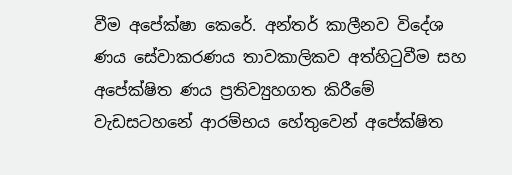වීම අපේක්ෂා කෙරේ. අන්තර් කාලීනව විදේශ ණය සේවාකරණය තාවකාලිකව අත්හිටුවීම සහ අපේක්ෂිත ණය ප්‍රතිව්‍යුහගත කිරීමේ වැඩසටහනේ ආරම්භය හේතුවෙන් අපේක්ෂිත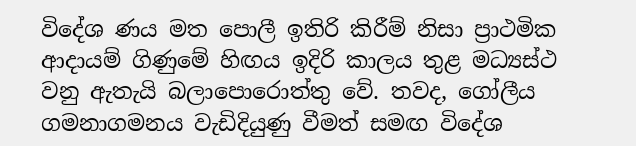විදේශ ණය මත පොලී ඉතිරි කිරීම් නිසා ප්‍රාථමික ආදායම් ගිණුමේ හිඟය ඉදිරි කාලය තුළ මධ්‍යස්ථ වනු ඇතැයි බලාපොරොත්තු වේ. තවද, ගෝලීය ගමනාගමනය වැඩිදියුණු වීමත් සමඟ විදේශ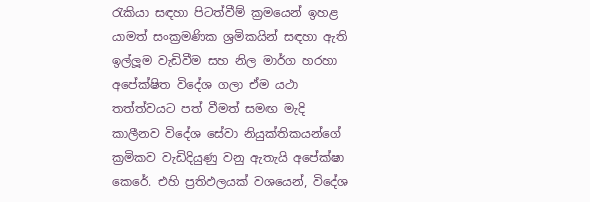රැකියා සඳහා පිටත්වීම් ක්‍රමයෙන් ඉහළ යාමත් සංක්‍රමණික ශ්‍රමිකයින් සඳහා ඇති ඉල්ලූම වැඩිවීම සහ නිල මාර්ග හරහා අපේක්ෂිත විදේශ ගලා ඒම යථා තත්ත්වයට පත් වීමත් සමඟ මැදි කාලීනව විදේශ සේවා නියුක්තිකයන්ගේ
ක්‍රමිකව වැඩිදියුණු වනු ඇතැයි අපේක්ෂා කෙරේ. එහි ප්‍රතිඵලයක් වශයෙන්, විදේශ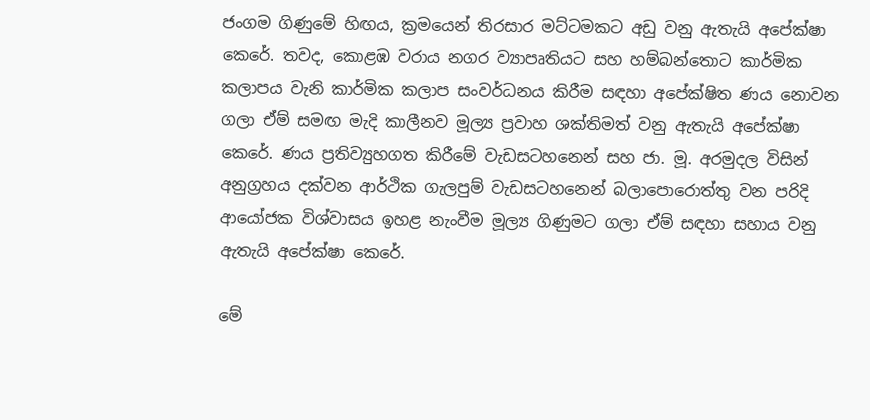ජංගම ගිණුමේ හිඟය, ක්‍රමයෙන් තිරසාර මට්ටමකට අඩු වනු ඇතැයි අපේක්ෂා කෙරේ. තවද, කොළඹ වරාය නගර ව්‍යාපෘතියට සහ හම්බන්තොට කාර්මික කලාපය වැනි කාර්මික කලාප සංවර්ධනය කිරීම සඳහා අපේක්ෂිත ණය නොවන ගලා ඒම් සමඟ මැදි කාලීනව මූල්‍ය ප්‍රවාහ ශක්තිමත් වනු ඇතැයි අපේක්ෂා කෙරේ. ණය ප්‍රතිව්‍යුහගත කිරීමේ වැඩසටහනෙන් සහ ජා. මූ. අරමුදල විසින් අනුග්‍රහය දක්වන ආර්ථික ගැලපුම් වැඩසටහනෙන් බලාපොරොත්තු වන පරිදි ආයෝජක විශ්වාසය ඉහළ නැංවීම මූල්‍ය ගිණුමට ගලා ඒම් සඳහා සහාය වනු ඇතැයි අපේක්ෂා කෙරේ.

මේ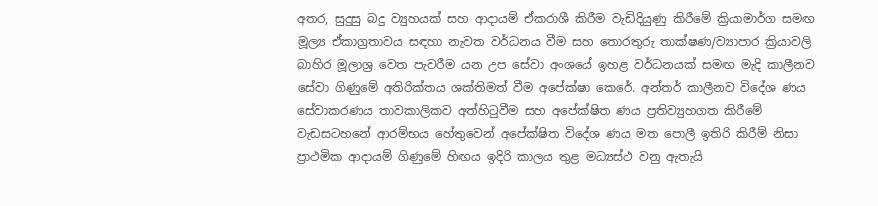අතර, සුදුසු බදු ව්‍යුහයක් සහ ආදායම් ඒකරාශී කිරීම වැඩිදියුණු කිරීමේ ක්‍රියාමාර්ග සමඟ මූල්‍ය ඒකාග්‍රතාවය සඳහා නැවත වර්ධනය වීම සහ තොරතුරු තාක්ෂණ/ව්‍යාපාර ක්‍රියාවලි බාහිර මූලාශ්‍ර වෙත පැවරීම යන උප සේවා අංශයේ ඉහළ වර්ධනයක් සමඟ මැදි කාලීනව සේවා ගිණුමේ අතිරික්තය ශක්තිමත් වීම අපේක්ෂා කෙරේ. අන්තර් කාලීනව විදේශ ණය සේවාකරණය තාවකාලිකව අත්හිටුවීම සහ අපේක්ෂිත ණය ප්‍රතිව්‍යුහගත කිරීමේ වැඩසටහනේ ආරම්භය හේතුවෙන් අපේක්ෂිත විදේශ ණය මත පොලී ඉතිරි කිරීම් නිසා ප්‍රාථමික ආදායම් ගිණුමේ හිඟය ඉදිරි කාලය තුළ මධ්‍යස්ථ වනු ඇතැයි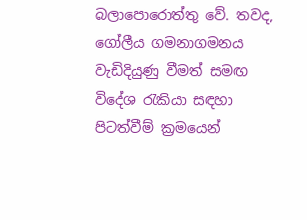බලාපොරොත්තු වේ. තවද, ගෝලීය ගමනාගමනය වැඩිදියුණු වීමත් සමඟ විදේශ රැකියා සඳහා පිටත්වීම් ක්‍රමයෙන්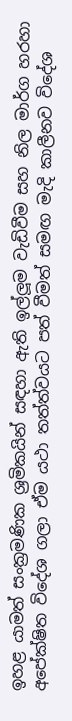ඉහළ යාමත් සංක්‍රමණික ශ්‍රමිකයින් සඳහා ඇති ඉල්ලූම වැඩිවීම සහ නිල මාර්ග හරහා අපේක්ෂිත විදේශ ගලා ඒම යථා තත්ත්වයට පත් වීමත් සමඟ මැදි කාලීනව විදේශ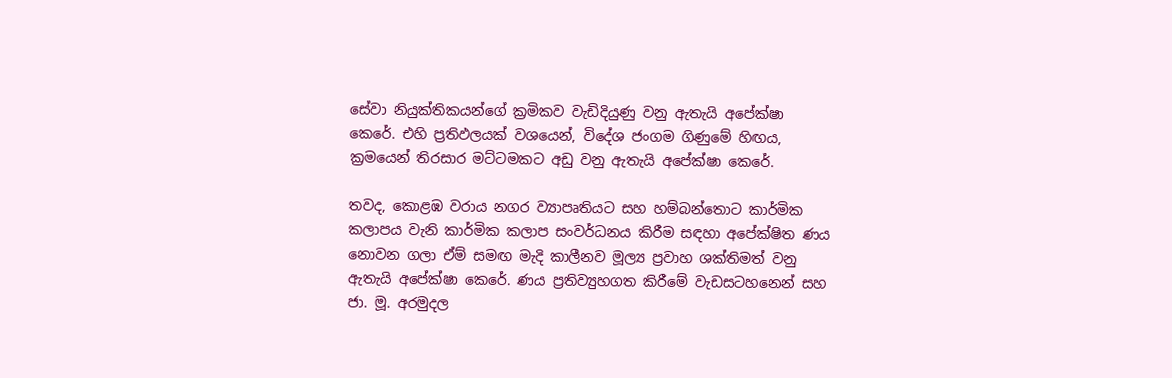සේවා නියුක්තිකයන්ගේ ක්‍රමිකව වැඩිදියුණු වනු ඇතැයි අපේක්ෂා
කෙරේ. එහි ප්‍රතිඵලයක් වශයෙන්, විදේශ ජංගම ගිණුමේ හිඟය, ක්‍රමයෙන් තිරසාර මට්ටමකට අඩු වනු ඇතැයි අපේක්ෂා කෙරේ.

තවද, කොළඹ වරාය නගර ව්‍යාපෘතියට සහ හම්බන්තොට කාර්මික කලාපය වැනි කාර්මික කලාප සංවර්ධනය කිරීම සඳහා අපේක්ෂිත ණය නොවන ගලා ඒම් සමඟ මැදි කාලීනව මූල්‍ය ප්‍රවාහ ශක්තිමත් වනු ඇතැයි අපේක්ෂා කෙරේ. ණය ප්‍රතිව්‍යුහගත කිරීමේ වැඩසටහනෙන් සහ ජා. මූ. අරමුදල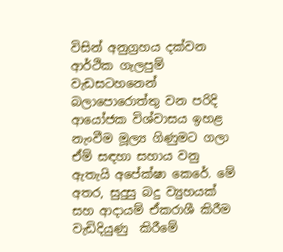විසින් අනුග්‍රහය දක්වන ආර්ථික ගැලපුම් වැඩසටහනෙන් බලාපොරොත්තු වන පරිදි ආයෝජක විශ්වාසය ඉහළ නැංවීම මූල්‍ය ගිණුමට ගලා ඒම් සඳහා සහාය වනු ඇතැයි අපේක්ෂා කෙරේ. මේ අතර, සුදුසු බදු ව්‍යුහයක් සහ ආදායම් ඒකරාශී කිරීම වැඩිදියුණු  කිරීමේ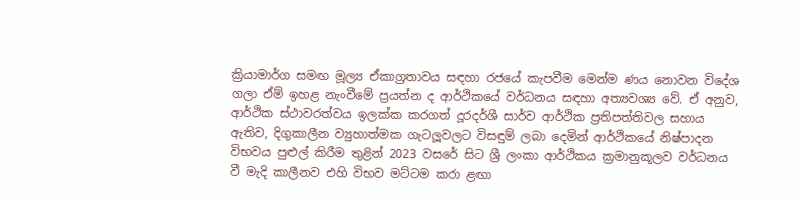ක්‍රියාමාර්ග සමඟ මූල්‍ය ඒකාග්‍රතාවය සඳහා රජයේ කැපවීම මෙන්ම ණය නොවන විදේශ ගලා ඒම් ඉහළ නැංවීමේ ප්‍රයත්න ද ආර්ථිකයේ වර්ධනය සඳහා අත්‍යවශ්‍ය වේ. ඒ අනුව, ආර්ථික ස්ථාවරත්වය ඉලක්ක කරගත් දූරදර්ශී සාර්ව ආර්ථික ප්‍රතිපත්තිවල සහාය ඇතිව, දිගුකාලීන ව්‍යුහාත්මක ගැටලූවලට විසඳුම් ලබා දෙමින් ආර්ථිකයේ නිෂ්පාදන විභවය පුළුල් කිරීම තුළින් 2023 වසරේ සිට ශ්‍රී ලංකා ආර්ථිකය ක්‍රමානුකූලව වර්ධනය වී මැදි කාලීනව එහි විභව මට්ටම කරා ළඟා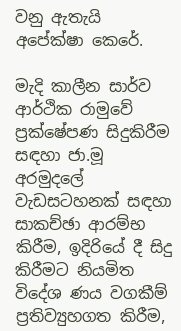වනු ඇතැයි අපේක්ෂා කෙරේ.

මැදි කාලීන සාර්ව ආර්ථික රාමුවේ ප්‍රක්ෂේපණ සිදුකිරීම සඳහා ජා.මූ අරමුදලේ වැඩසටහනක් සඳහා සාකච්ඡා ආරම්භ කිරීම, ඉදිරියේ දී සිදු කිරීමට නියමිත විදේශ ණය වගකීම් ප්‍රතිව්‍යුහගත කිරීම,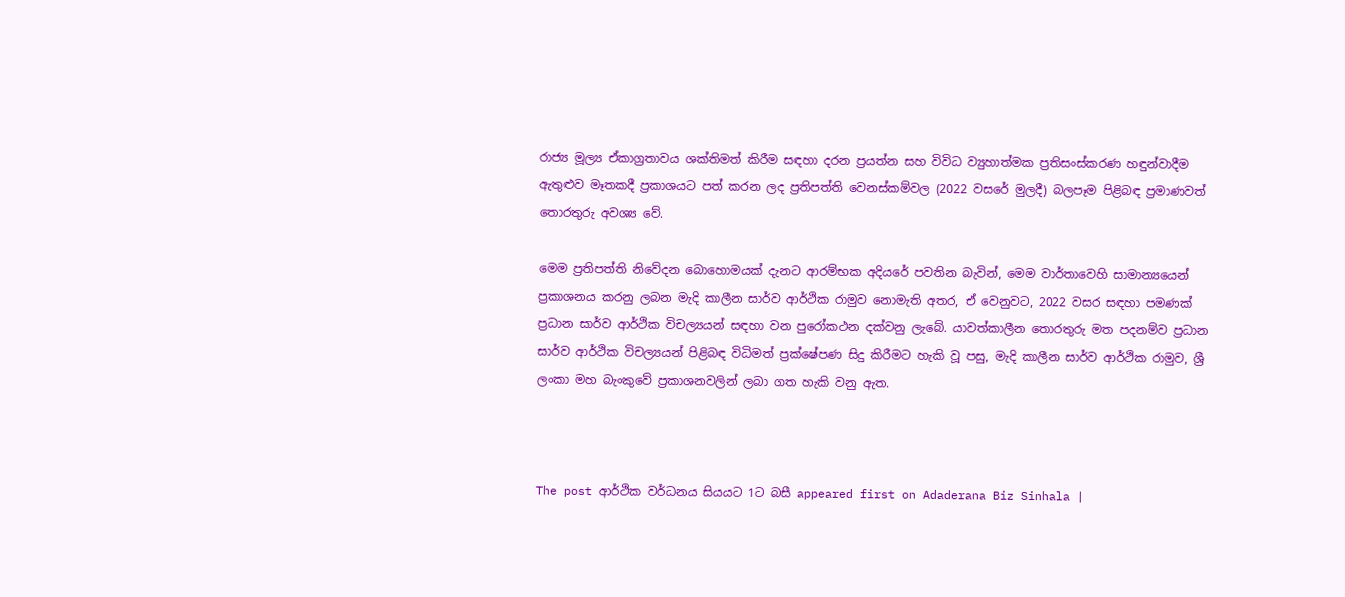රාජ්‍ය මූල්‍ය ඒකාග්‍රතාවය ශක්තිමත් කිරීම සඳහා දරන ප්‍රයත්න සහ විවිධ ව්‍යුහාත්මක ප්‍රතිසංස්කරණ හඳුන්වාදීම ඇතුළුව මෑතකදී ප්‍රකාශයට පත් කරන ලද ප්‍රතිපත්ති වෙනස්කම්වල (2022 වසරේ මුලදී) බලපෑම පිළිබඳ ප්‍රමාණවත් තොරතුරු අවශ්‍ය වේ.

මෙම ප්‍රතිපත්ති නිවේදන බොහොමයක් දැනට ආරම්භක අදියරේ පවතින බැවින්, මෙම වාර්තාවෙහි සාමාන්‍යයෙන් ප්‍රකාශනය කරනු ලබන මැදි කාලීන සාර්ව ආර්ථික රාමුව නොමැති අතර, ඒ වෙනුවට, 2022 වසර සඳහා පමණක් ප්‍රධාන සාර්ව ආර්ථික විචල්‍යයන් සඳහා වන පුරෝකථන දක්වනු ලැබේ. යාවත්කාලීන තොරතුරු මත පදනම්ව ප්‍රධාන සාර්ව ආර්ථික විචල්‍යයන් පිළිබඳ විධිමත් ප්‍රක්ෂේපණ සිදු කිරීමට හැකි වූ පසු, මැදි කාලීන සාර්ව ආර්ථික රාමුව, ශ්‍රී ලංකා මහ බැංකුවේ ප්‍රකාශනවලින් ලබා ගත හැකි වනු ඇත.



The post ආර්ථික වර්ධනය සියයට 1ට බසී appeared first on Adaderana Biz Sinhala |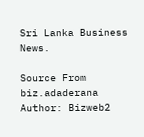Sri Lanka Business News.

Source From biz.adaderana
Author: Bizweb2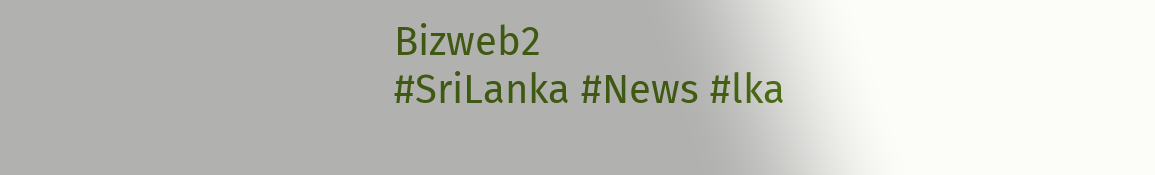Bizweb2
#SriLanka #News #lka